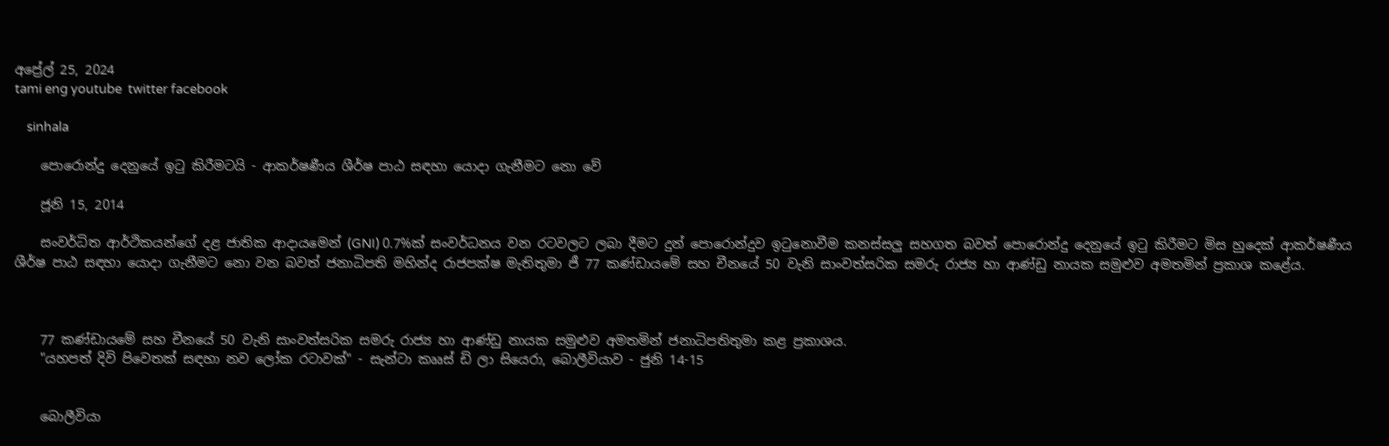අප්‍රේල් 25, 2024
tami eng youtube  twitter facebook

    sinhala

    පොරොන්දු දෙනුයේ ඉටු කිරීමටයි - ආකර්ෂණීය ශීර්ෂ පාඨ සඳහා යොදා ගැනීමට නො වේ

    ජූනි 15, 2014

    සංවර්ධිත ආර්ථිකයන්ගේ දළ ජාතික ආදායමෙන් (GNI) 0.7%ක් සංවර්ධනය වන රටවලට ලබා දීමට දුන් පොරොන්දුව ඉටුනොවීම කනස්සලු සහගත බවත් පොරොන්දු දෙනුයේ ඉටු කිරීමට මිස හුදෙක් ආකර්ෂණීය ශීර්ෂ පාඨ සඳහා යොදා ගැනීමට නො වන බවත් ජනාධිපති මහින්ද රාජපක්ෂ මැතිතුමා ජී 77 කණ්ඩායමේ සහ චීනයේ 50 වැනි සාංවත්සරික සමරු රාජ්‍ය හා ආණ්ඩු නායක සමුළුව අමතමින් ප්‍රකාශ කළේය.



    77 කණ්ඩායමේ සහ චීනයේ 50 වැනි සාංවත්සරික සමරු රාජ්‍ය හා ආණ්ඩු නායක සමුළුව අමතමින් ජනාධිපතිතුමා කළ ප්‍රකාශය.
    "යහපත් දිවි පිවෙතක් සඳහා නව ලෝක රටාවක්" - සැන්ටා කෲස් ඩි ලා සියෙරා, බොලීවියාව - ජුනි 14-15


    බොලීවියා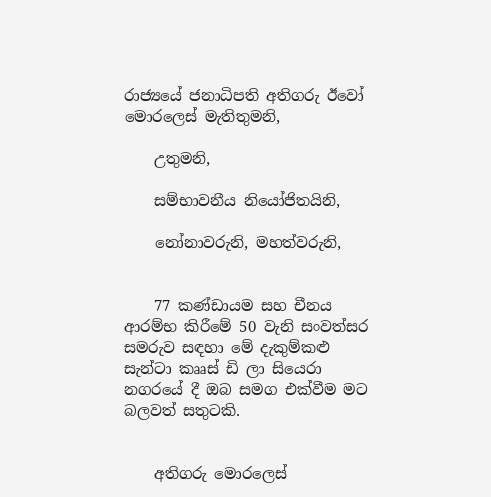රාජ්‍යයේ ජනාධිපති අතිගරු ඊවෝ මොරලෙස් මැතිතුමනි,

    උතුමනි,

    සම්භාවනීය නියෝජිතයිනි,

    නෝනාවරුනි, මහත්වරුනි,


    77 කණ්ඩායම සහ චීනය ආරම්භ කිරීමේ 50 වැනි සංවත්සර සමරුව සඳහා මේ දැකුම්කළු සැන්ටා කෲස් ඩි ලා සියෙරා නගරයේ දී ඔබ සමග එක්වීම මට බලවත් සතුටකි.


    අතිගරු මොරලෙස්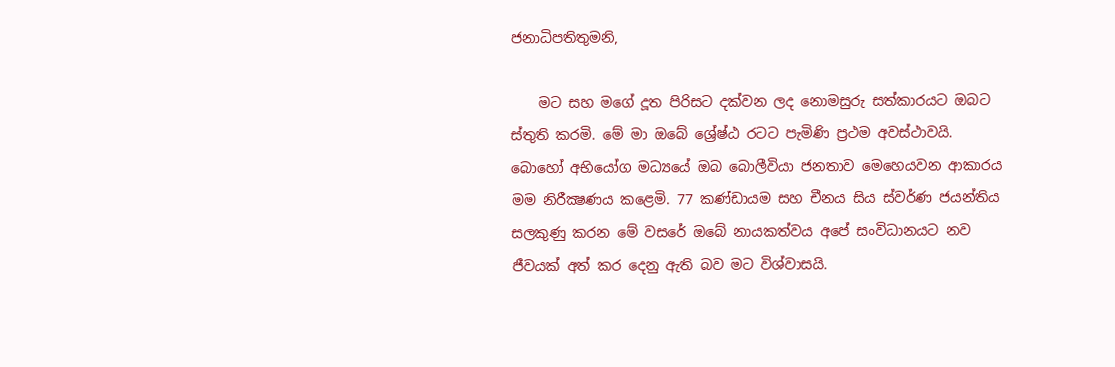ජනාධිපතිතුමනි,

    මට සහ මගේ දූත පිරිසට දක්වන ලද නොමසුරු සත්කාරයට ඔබට ස්තුති කරමි. මේ මා ඔබේ ශ්‍රේෂ්ඨ රටට පැමිණි ප්‍රථම අවස්ථාවයි. බොහෝ අභියෝග මධ්‍යයේ ඔබ බොලීවියා ජනතාව මෙහෙයවන ආකාරය මම නිරීක්‍ෂණය කළෙමි. 77 කණ්ඩායම සහ චීනය සිය ස්වර්ණ ජයන්තිය සලකුණු කරන මේ වසරේ ඔබේ නායකත්වය අපේ සංවිධානයට නව ජීවයක් අත් කර දෙනු ඇති බව මට විශ්වාසයි.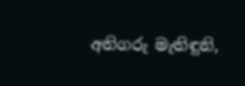අතිගරු මැතිඳුනි,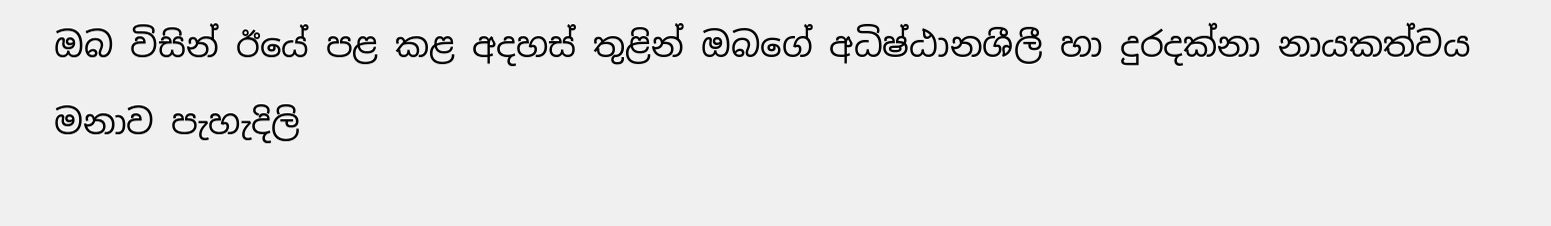ඔබ විසින් ඊයේ පළ කළ අදහස් තුළින් ඔබගේ අධිෂ්ඨානශීලී හා දුරදක්නා නායකත්වය මනාව පැහැදිලි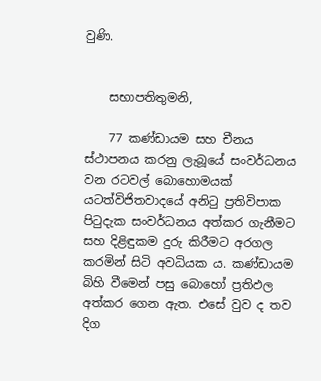වුණි.


    සභාපතිතුමනි,

    77 කණ්ඩායම සහ චීනය ස්ථාපනය කරනු ලැබූයේ සංවර්ධනය වන රටවල් බොහොමයක් යටත්විජිතවාදයේ අනිටු ප්‍රතිවිපාක පිටුදැක සංවර්ධනය අත්කර ගැනීමට සහ දිළිඳුකම දුරු කිරීමට අරගල කරමින් සිටි අවධියක ය. කණ්ඩායම බිහි වීමෙන් පසු බොහෝ ප්‍රතිඵල අත්කර ගෙන ඇත. එසේ වුව ද තව දිග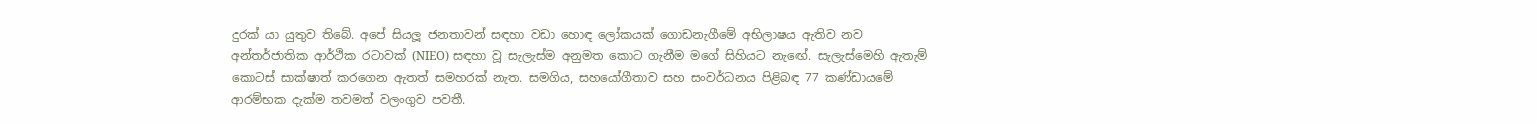දුරක් යා යුතුව තිබේ. අපේ සියලූ ජනතාවන් සඳහා වඩා හොඳ ලෝකයක් ගොඩනැගීමේ අභිලාෂය ඇතිව නව අන්තර්ජාතික ආර්ථික රටාවක් (NIEO) සඳහා වූ සැලැස්ම අනුමත කොට ගැනීම මගේ සිහියට නැඟේ. සැලැස්මෙහි ඇතැම් කොටස් සාක්ෂාත් කරගෙන ඇතත් සමහරක් නැත. සමගිය, සහයෝගීතාව සහ සංවර්ධනය පිළිබඳ 77 කණ්ඩායමේ ආරම්භක දැක්ම තවමත් වලංගුව පවතී.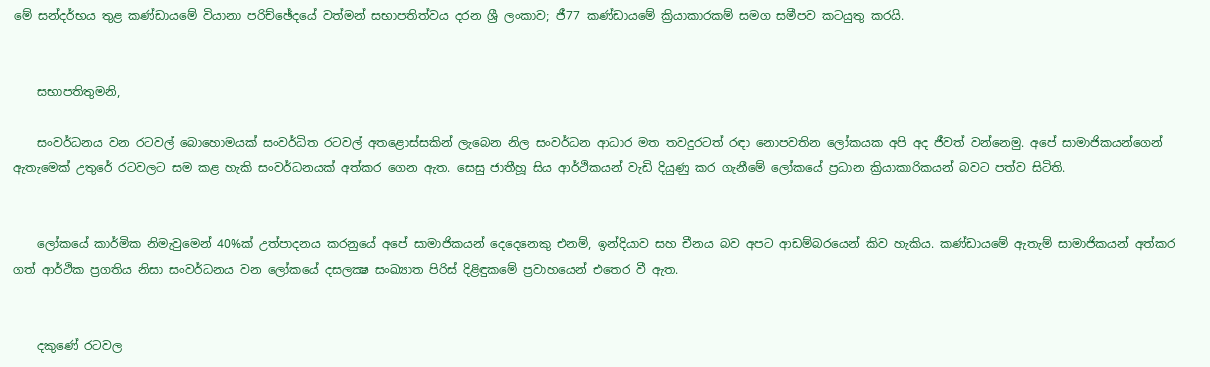මේ සන්දර්භය තුළ කණ්ඩායමේ වියානා පරිච්ඡේදයේ වත්මන් සභාපතිත්වය දරන ශ්‍රී ලංකාව; ජී77 කණ්ඩායමේ ක්‍රියාකාරකම් සමග සමීපව කටයුතු කරයි.


    සභාපතිතුමනි,

    සංවර්ධනය වන රටවල් බොහොමයක් සංවර්ධිත රටවල් අතළොස්සකින් ලැබෙන නිල සංවර්ධන ආධාර මත තවදුරටත් රඳා නොපවතින ලෝකයක අපි අද ජීවත් වන්නෙමු. අපේ සාමාජිකයන්ගෙන් ඇතැමෙක් උතුරේ රටවලට සම කළ හැකි සංවර්ධනයක් අත්කර ගෙන ඇත. සෙසු ජාතීහූ සිය ආර්ථිකයන් වැඩි දියුණු කර ගැනීමේ ලෝකයේ ප්‍රධාන ක්‍රියාකාරිකයන් බවට පත්ව සිටිති.


    ලෝකයේ කාර්මික නිමැවුමෙන් 40%ක් උත්පාදනය කරනුයේ අපේ සාමාජිකයන් දෙදෙනෙකු එනම්, ඉන්දියාව සහ චීනය බව අපට ආඩම්බරයෙන් කිව හැකිය. කණ්ඩායමේ ඇතැම් සාමාජිකයන් අත්කර ගත් ආර්ථික ප්‍රගතිය නිසා සංවර්ධනය වන ලෝකයේ දසලක්‍ෂ සංඛ්‍යාත පිරිස් දිළිඳුකමේ ප්‍රවාහයෙන් එතෙර වී ඇත.


    දකුණේ රටවල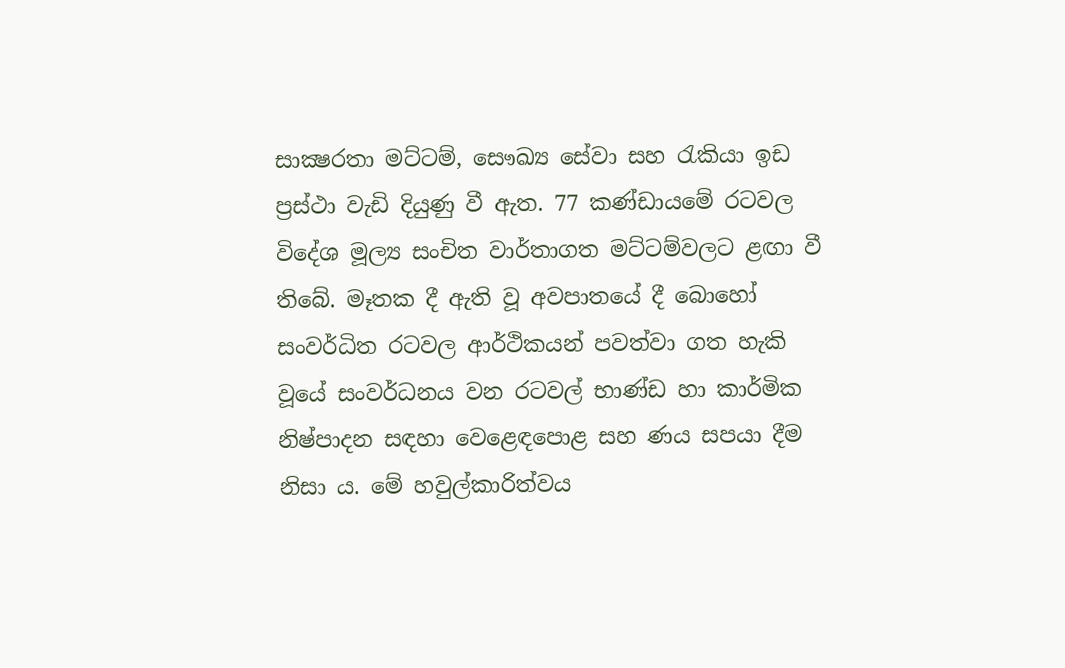සාක්‍ෂරතා මට්ටම්, සෞඛ්‍ය සේවා සහ රැකියා ඉඩ ප්‍රස්ථා වැඩි දියුණු වී ඇත. 77 කණ්ඩායමේ රටවල විදේශ මූල්‍ය සංචිත වාර්තාගත මට්ටම්වලට ළඟා වී තිබේ. මෑතක දී ඇති වූ අවපාතයේ දී බොහෝ සංවර්ධිත රටවල ආර්ථිකයන් පවත්වා ගත හැකි වූයේ සංවර්ධනය වන රටවල් භාණ්ඩ හා කාර්මික නිෂ්පාදන සඳහා වෙළෙඳපොළ සහ ණය සපයා දීම නිසා ය. මේ හවුල්කාරිත්වය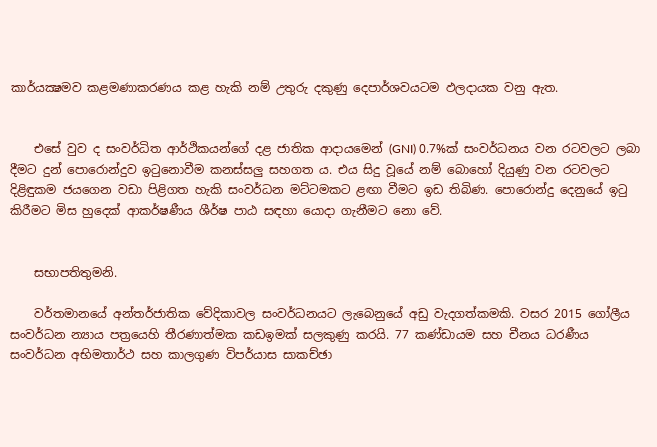කාර්යක්‍ෂමව කළමණාකරණය කළ හැකි නම් උතුරු දකුණු දෙපාර්ශවයටම ඵලදායක වනු ඇත.


    එසේ වුව ද සංවර්ධිත ආර්ථිකයන්ගේ දළ ජාතික ආදායමෙන් (GNI) 0.7%ක් සංවර්ධනය වන රටවලට ලබා දීමට දුන් පොරොන්දුව ඉටුනොවීම කනස්සලු සහගත ය. එය සිදු වූයේ නම් බොහෝ දියුණු වන රටවලට දිළිඳුකම ජයගෙන වඩා පිළිගත හැකි සංවර්ධන මට්ටමකට ළඟා වීමට ඉඩ තිබිණ. පොරොන්දු දෙනුයේ ඉටු කිරීමට මිස හුදෙක් ආකර්ෂණීය ශීර්ෂ පාඨ සඳහා යොදා ගැනීමට නො වේ.


    සභාපතිතුමනි.

    වර්තමානයේ අන්තර්ජාතික වේදිකාවල සංවර්ධනයට ලැබෙනුයේ අඩු වැදගත්කමකි. වසර 2015 ගෝලීය සංවර්ධන න්‍යාය පත්‍රයෙහි තීරණාත්මක කඩඉමක් සලකුණු කරයි. 77 කණ්ඩායම සහ චීනය ධරණීය සංවර්ධන අභිමතාර්ථ සහ කාලගුණ විපර්යාස සාකච්ඡා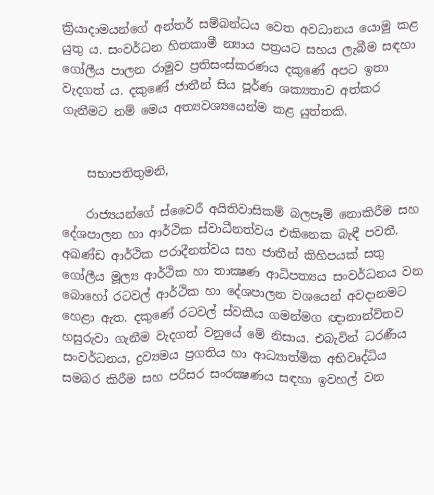ක්‍රියාදාමයන්ගේ අන්තර් සම්බන්ධය වෙත අවධානය යොමු කළ යුතු ය. සංවර්ධන හිතකාමී න්‍යාය පත්‍රයට සහය ලැබීම සඳහා ගෝලීය පාලන රාමුව ප්‍රතිසංස්කරණය දකුණේ අපට ඉතා වැදගත් ය. දකුණේ ජාතීන් සිය පූර්ණ ශක්‍යතාව අත්කර ගැනීමට නම් මෙය අත්‍යවශ්‍යයෙන්ම කළ යුත්තකි.


    සභාපතිතුමනි,

    රාජ්‍යයන්ගේ ස්වෛරී අයිතිවාසිකම් බලපෑම් නොකිරීම සහ දේශපාලන හා ආර්ථික ස්වාධීනත්වය එකිනෙක බැඳී පවතී. අඛණ්ඩ ආර්ථික පරාදීනත්වය සහ ජාතීන් කිහිපයක් සතු ගෝලීය මූල්‍ය ආර්ථික හා තාක්‍ෂණ ආධිපත්‍යය සංවර්ධනය වන බොහෝ රටවල් ආර්ථික හා දේශපාලන වශයෙන් අවදානමට හෙළා ඇත. දකුණේ රටවල් ස්වකීය ගමන්මග ඥානාන්විතව හසුරුවා ගැනීම වැදගත් වනුයේ මේ නිසාය. එබැවින් ධරණීය සංවර්ධනය, ද්‍රව්‍යමය ප්‍රගතිය හා ආධ්‍යාත්මික අභිවෘද්ධිය සමබර කිරීම සහ පරිසර සංරක්‍ෂණය සඳහා ඉවහල් වන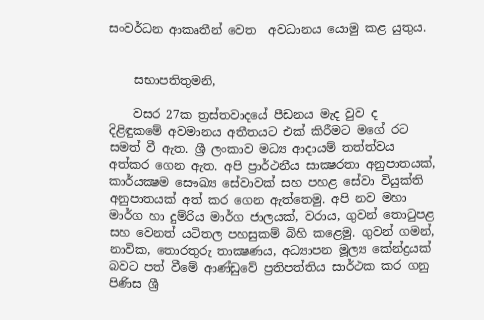සංවර්ධන ආකෘතීන් වෙත  අවධානය යොමු කළ යුතුය.


    සභාපතිතුමනි,

    වසර 27ක ත්‍රස්තවාදයේ පීඩනය මැද වුව ද දිළිඳුකමේ අවමානය අතීතයට එක් කිරීමට මගේ රට සමත් වී ඇත. ශ්‍රී ලංකාව මධ්‍ය ආදායම් තත්ත්වය අත්කර ගෙන ඇත. අපි ප්‍රාර්ථනීය සාක්‍ෂරතා අනුපාතයක්, කාර්යක්‍ෂම සෞඛ්‍ය සේවාවක් සහ පහළ සේවා වියුක්ති අනුපාතයක් අත් කර ගෙන ඇත්තෙමු. අපි නව මහා මාර්ග හා දුම්රිය මාර්ග ජාලයක්, වරාය, ගුවන් තොටුපළ සහ වෙනත් යටිතල පහසුකම් බිහි කළෙමු. ගුවන් ගමන්, නාවික, තොරතුරු තාක්‍ෂණය, අධ්‍යාපන මූල්‍ය කේන්ද්‍රයක් බවට පත් වීමේ ආණ්ඩුවේ ප්‍රතිපත්තිය සාර්ථක කර ගනු පිණිස ශ්‍රී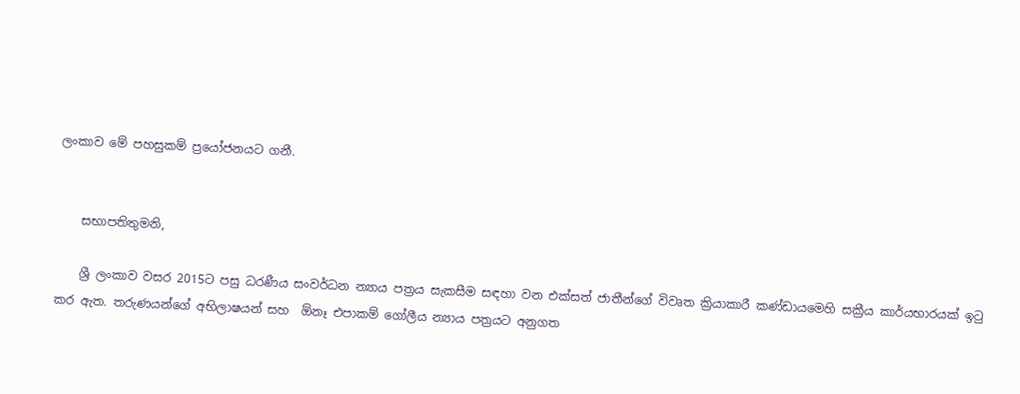ලංකාව මේ පහසුකම් ප්‍රයෝජනයට ගනී.


    සභාපතිතුමනි,

    ශ්‍රී ලංකාව වසර 2015ට පසු ධරණීය සංවර්ධන න්‍යාය පත්‍රය සැකසීම සඳහා වන එක්සත් ජාතීන්ගේ විවෘත ක්‍රියාකාරී කණ්ඩායමෙහි සක්‍රීය කාර්යභාරයක් ඉටු කර ඇත. තරුණයන්ගේ අභිලාෂයන් සහ  ඕනෑ එපාකම් ගෝලීය න්‍යාය පත්‍රයට අනුගත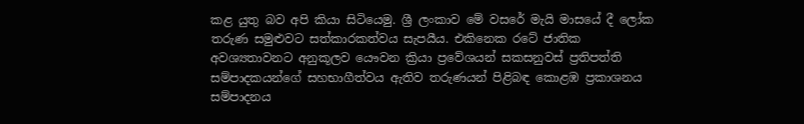කළ යුතු බව අපි කියා සිටියෙමු. ශ්‍රී ලංකාව මේ වසරේ මැයි මාසයේ දී ලෝක තරුණ සමුළුවට සත්කාරකත්වය සැපයීය. එකිනෙක රටේ ජාතික අවශ්‍යතාවනට අනුකූලව යෞවන ක්‍රියා ප්‍රවේශයන් සකසනුවස් ප්‍රතිපත්ති සම්පාදකයන්ගේ සහභාගීත්වය ඇතිව තරුණයන් පිළිබඳ කොළඹ ප්‍රකාශනය සම්පාදනය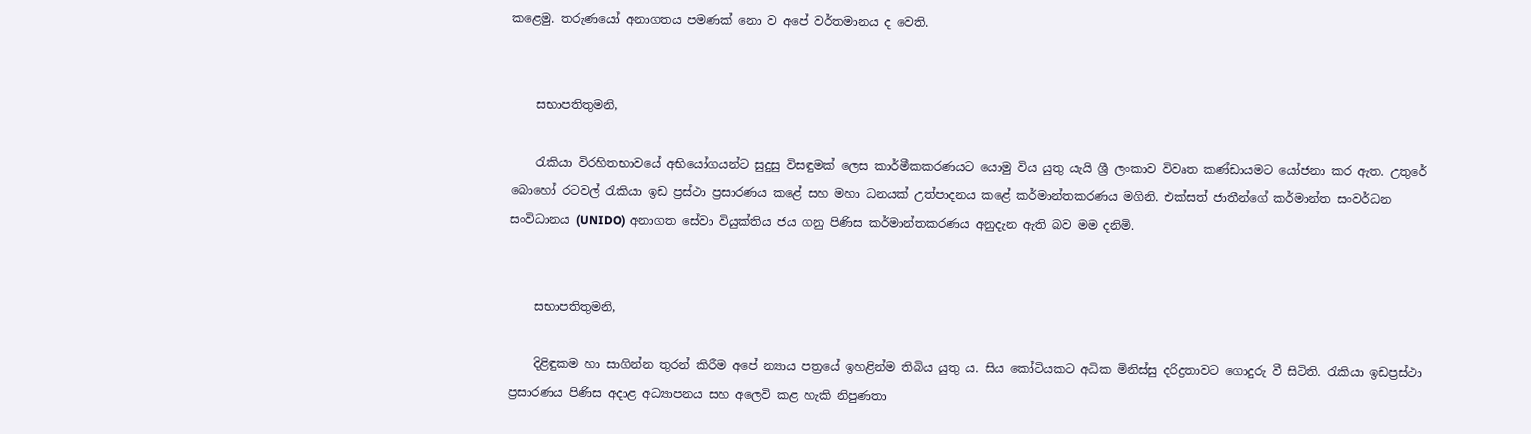කළෙමු. තරුණයෝ අනාගතය පමණක් නො ව අපේ වර්තමානය ද වෙති.


    සභාපතිතුමනි,

    රැකියා විරහිතභාවයේ අභියෝගයන්ට සුදුසු විසඳුමක් ලෙස කාර්මීකකරණයට යොමු විය යුතු යැයි ශ්‍රී ලංකාව විවෘත කණ්ඩායමට යෝජනා කර ඇත. උතුරේ බොහෝ රටවල් රැකියා ඉඩ ප්‍රස්ථා ප්‍රසාරණය කළේ සහ මහා ධනයක් උත්පාදනය කළේ කර්මාන්තකරණය මගිනි. එක්සත් ජාතීන්ගේ කර්මාන්ත සංවර්ධන සංවිධානය (UNIDO) අනාගත සේවා වියුක්තිය ජය ගනු පිණිස කර්මාන්තකරණය අනුදැන ඇති බව මම දනිමි.


    සභාපතිතුමනි,

    දිළිඳුකම හා සාගින්න තුරන් කිරීම අපේ න්‍යාය පත්‍රයේ ඉහළින්ම තිබිය යුතු ය. සිය කෝටියකට අධික මිනිස්සු දරිද්‍රතාවට ගොදුරු වී සිටිති. රැකියා ඉඩප්‍රස්ථා ප්‍රසාරණය පිණිස අදාළ අධ්‍යාපනය සහ අලෙවි කළ හැකි නිපුණතා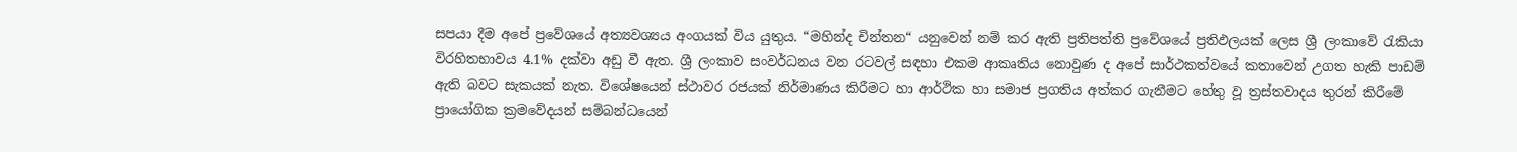සපයා දීම අපේ ප්‍රවේශයේ අත්‍යවශ්‍යය අංගයක් විය යුතුය. “මහින්ද චින්තන“ යනුවෙන් නම් කර ඇති ප්‍රතිපත්ති ප්‍රවේශයේ ප්‍රතිඵලයක් ලෙස ශ්‍රී ලංකාවේ රැකියා විරහිතභාවය 4.1% දක්වා අඩු වී ඇත. ශ්‍රී ලංකාව සංවර්ධනය වන රටවල් සඳහා එකම ආකෘතිය නොවුණ ද අපේ සාර්ථකත්වයේ කතාවෙන් උගත හැකි පාඩම් ඇති බවට සැකයක් නැත. විශේෂයෙන් ස්ථාවර රජයක් නිර්මාණය කිරීමට හා ආර්ථික හා සමාජ ප්‍රගතිය අත්කර ගැනීමට හේතු වූ ත්‍රස්තවාදය තුරන් කිරීමේ ප්‍රායෝගික ක්‍රමවේදයන් සම්බන්ධයෙන්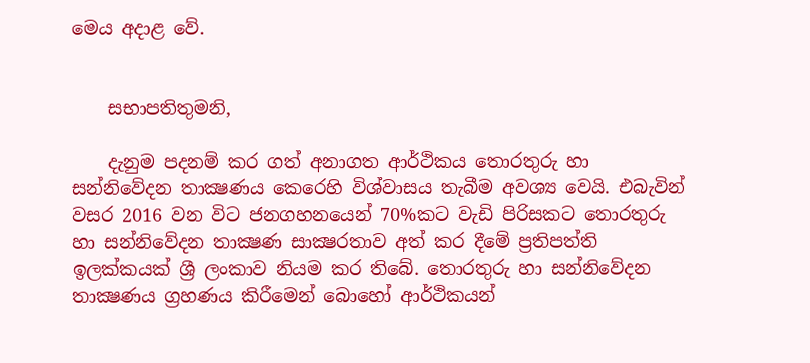මෙය අදාළ වේ.


    සභාපතිතුමනි,

    දැනුම පදනම් කර ගත් අනාගත ආර්ථිකය තොරතුරු හා සන්නිවේදන තාක්‍ෂණය කෙරෙහි විශ්වාසය තැබීම අවශ්‍ය වෙයි. එබැවින් වසර 2016 වන විට ජනගහනයෙන් 70%කට වැඩි පිරිසකට තොරතුරු හා සන්නිවේදන තාක්‍ෂණ සාක්‍ෂරතාව අත් කර දීමේ ප්‍රතිපත්ති ඉලක්කයක් ශ්‍රී ලංකාව නියම කර තිබේ. තොරතුරු හා සන්නිවේදන තාක්‍ෂණය ග්‍රහණය කිරීමෙන් බොහෝ ආර්ථිකයන්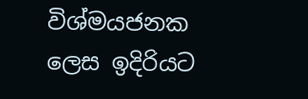විශ්මයජනක ලෙස ඉදිරියට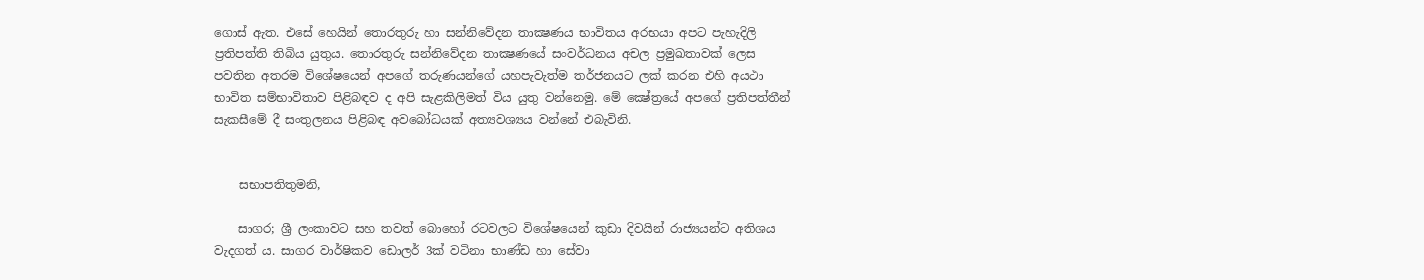ගොස් ඇත. එසේ හෙයින් තොරතුරු හා සන්නිවේදන තාක්‍ෂණය භාවිතය අරභයා අපට පැහැදිලි ප්‍රතිපත්ති තිබිය යුතුය. තොරතුරු සන්නිවේදන තාක්‍ෂණයේ සංවර්ධනය අචල ප්‍රමුඛතාවක් ලෙස පවතින අතරම විශේෂයෙන් අපගේ තරුණයන්ගේ යහපැවැත්ම තර්ජනයට ලක් කරන එහි අයථා භාවිත සම්භාවිතාව පිළිබඳව ද අපි සැළකිලිමත් විය යුතු වන්නෙමු. මේ ක්‍ෂේත්‍රයේ අපගේ ප්‍රතිපත්තීන් සැකසීමේ දී සංතුලනය පිළිබඳ අවබෝධයක් අත්‍යවශ්‍යය වන්නේ එබැවිනි.


    සභාපතිතුමනි,

    සාගර; ශ්‍රී ලංකාවට සහ තවත් බොහෝ රටවලට විශේෂයෙන් කුඩා දිවයින් රාජ්‍යයන්ට අතිශය වැදගත් ය. සාගර වාර්ෂිකව ඩොලර් 3ක් වටිනා භාණ්ඩ හා සේවා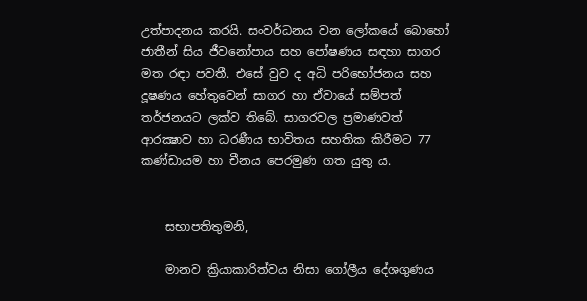උත්පාදනය කරයි. සංවර්ධනය වන ලෝකයේ බොහෝ ජාතීන් සිය ජීවනෝපාය සහ පෝෂණය සඳහා සාගර මත රඳා පවතී. එසේ වුව ද අධි පරිභෝජනය සහ දූෂණය හේතුවෙන් සාගර හා ඒවායේ සම්පත් තර්ජනයට ලක්ව තිබේ. සාගරවල ප්‍රමාණවත් ආරක්‍ෂාව හා ධරණීය භාවිතය සහතික කිරීමට 77 කණ්ඩායම හා චීනය පෙරමුණ ගත යුතු ය.


    සභාපතිතුමනි,

    මානව ක්‍රියාකාරිත්වය නිසා ගෝලීය දේශගුණය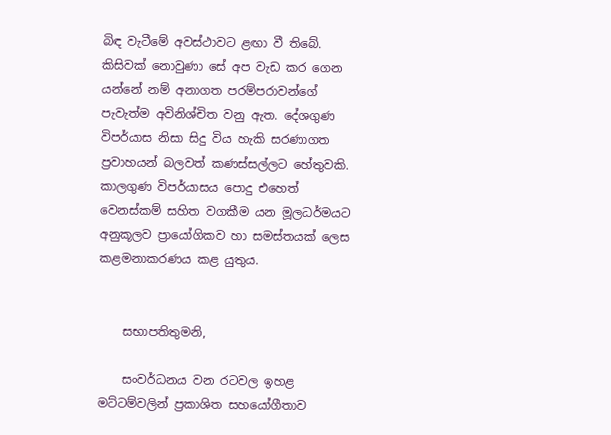බිඳ වැටීමේ අවස්ථාවට ළඟා වී තිබේ. කිසිවක් නොවුණා සේ අප වැඩ කර ගෙන යන්නේ නම් අනාගත පරම්පරාවන්ගේ පැවැත්ම අවිනිශ්චිත වනු ඇත. දේශගුණ විපර්යාස නිසා සිදු විය හැකි සරණාගත ප්‍රවාහයන් බලවත් කණස්සල්ලට හේතුවකි. කාලගුණ විපර්යාසය පොදු එහෙත් වෙනස්කම් සහිත වගකීම යන මූලධර්මයට අනුකූලව ප්‍රායෝගිකව හා සමස්තයක් ලෙස කළමනාකරණය කළ යුතුය.


    සභාපතිතුමනි,

    සංවර්ධනය වන රටවල ඉහළ මට්ටම්වලින් ප්‍රකාශිත සහයෝගීතාව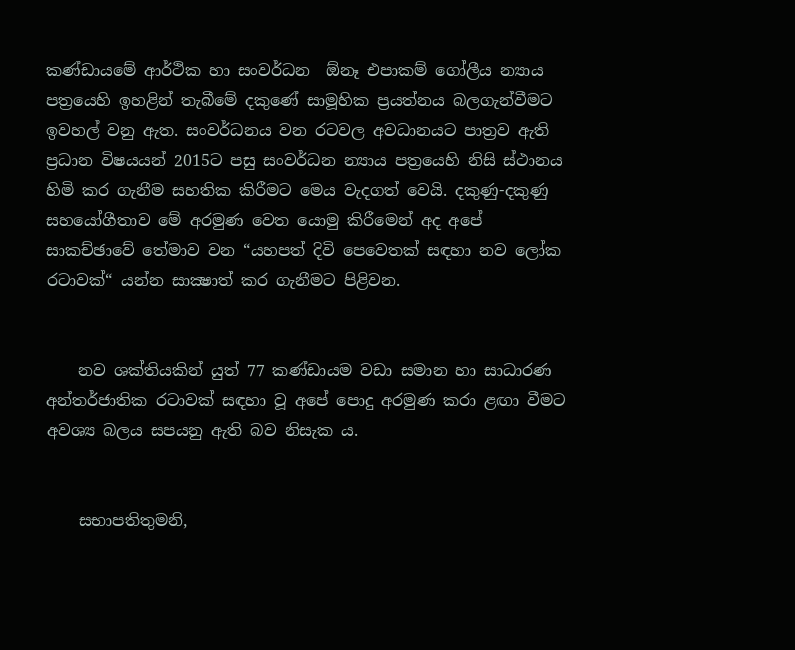කණ්ඩායමේ ආර්ථික හා සංවර්ධන  ඕනෑ එපාකම් ගෝලීය න්‍යාය පත්‍රයෙහි ඉහළින් තැබීමේ දකුණේ සාමූහික ප්‍රයත්නය බලගැන්වීමට ඉවහල් වනු ඇත. සංවර්ධනය වන රටවල අවධානයට පාත්‍රව ඇති ප්‍රධාන විෂයයන් 2015ට පසු සංවර්ධන න්‍යාය පත්‍රයෙහි නිසි ස්ථානය හිමි කර ගැනීම සහතික කිරීමට මෙය වැදගත් වෙයි. දකුණු-දකුණු සහයෝගීතාව මේ අරමුණ වෙත යොමු කිරීමෙන් අද අපේ සාකච්ඡාවේ තේමාව වන “යහපත් දිවි පෙවෙතක් සඳහා නව ලෝක රටාවක්“ යන්න සාක්‍ෂාත් කර ගැනීමට පිළිවන.


    නව ශක්තියකින් යුත් 77 කණ්ඩායම වඩා සමාන හා සාධාරණ අන්තර්ජාතික රටාවක් සඳහා වූ අපේ පොදු අරමුණ කරා ළඟා වීමට අවශ්‍ය බලය සපයනු ඇති බව නිසැක ය.


    සභාපතිතුමනි,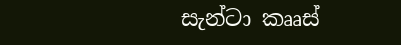සැන්ටා කෲස්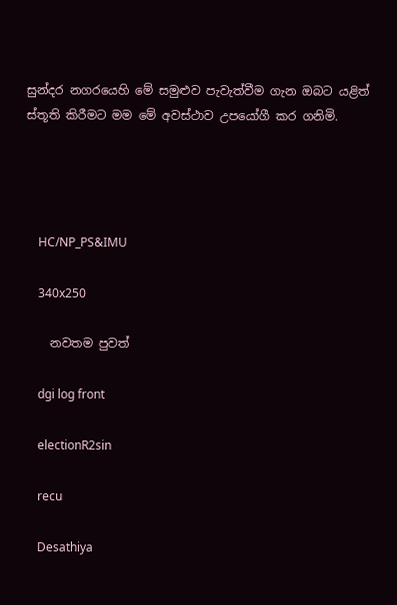සුන්දර නගරයෙහි මේ සමුළුව පැවැත්වීම ගැන ඔබට යළිත් ස්තූති කිරීමට මම මේ අවස්ථාව උපයෝගී කර ගනිමි.




    HC/NP_PS&IMU

    340x250

    නවතම පුවත්

    dgi log front

    electionR2sin

    recu

    Desathiya